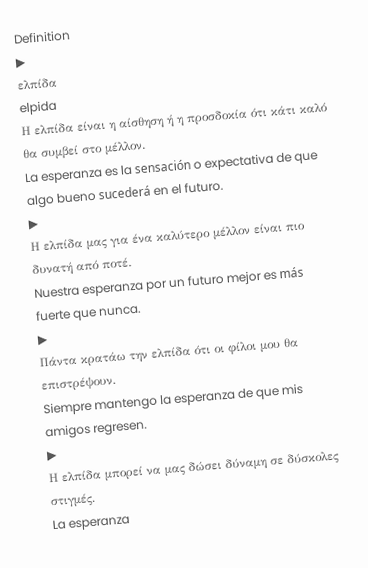Definition
▶
ελπίδα
elpida
Η ελπίδα είναι η αίσθηση ή η προσδοκία ότι κάτι καλό θα συμβεί στο μέλλον.
La esperanza es la sensación o expectativa de que algo bueno sucederá en el futuro.
▶
Η ελπίδα μας για ένα καλύτερο μέλλον είναι πιο δυνατή από ποτέ.
Nuestra esperanza por un futuro mejor es más fuerte que nunca.
▶
Πάντα κρατάω την ελπίδα ότι οι φίλοι μου θα επιστρέψουν.
Siempre mantengo la esperanza de que mis amigos regresen.
▶
Η ελπίδα μπορεί να μας δώσει δύναμη σε δύσκολες στιγμές.
La esperanza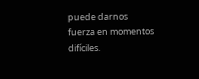puede darnos fuerza en momentos difíciles.